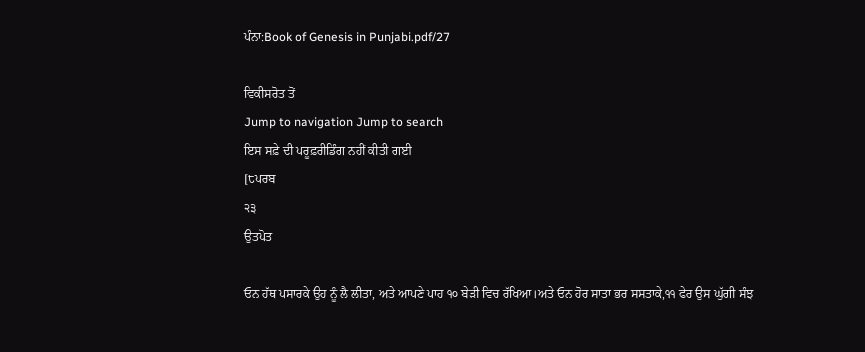ਪੰਨਾ:Book of Genesis in Punjabi.pdf/27

ਵਿਕੀਸਰੋਤ ਤੋਂ
Jump to navigation Jump to search
ਇਸ ਸਫ਼ੇ ਦੀ ਪਰੂਫ਼ਰੀਡਿੰਗ ਨਹੀਂ ਕੀਤੀ ਗਈ
[੮ਪਰਬ
੨੩
ਉਤਪੋਤ

ਓਨ ਹੱਥ ਪਸਾਰਕੇ ਉਹ ਨੂੰ ਲੈ ਲੀਤਾ, ਅਤੇ ਆਪਣੇ ਪਾਹ ੧੦ ਬੇੜੀ ਵਿਚ ਰੱਖਿਆ।ਅਤੇ ਓਨ ਹੋਰ ਸਾਤਾ ਭਰ ਸਸਤਾਕੇ,੧੧ ਫੇਰ ਉਸ ਘੁੱਗੀ ਸੰਝ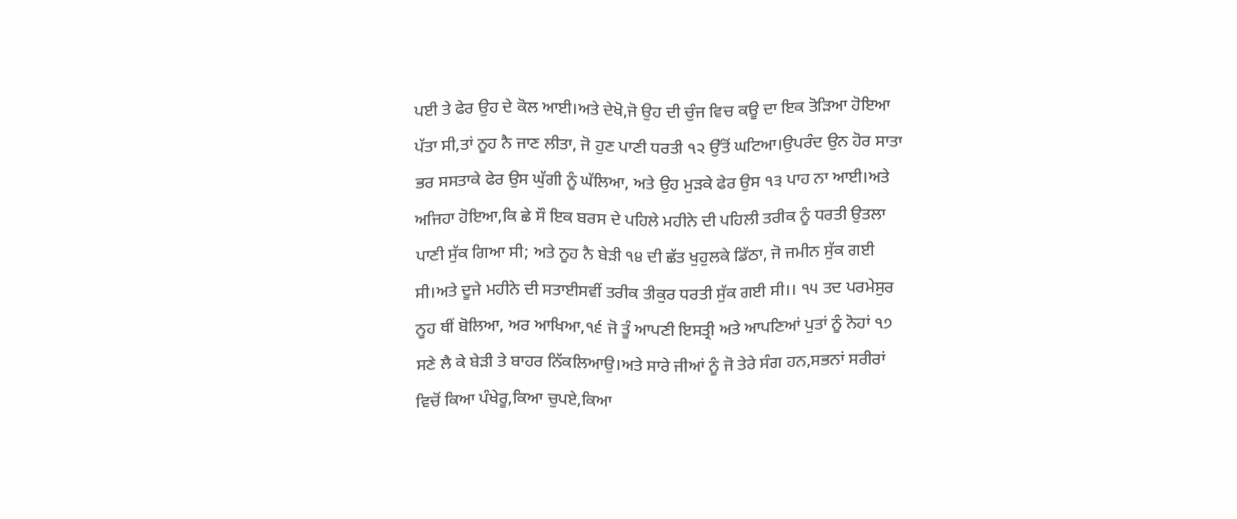ਪਈ ਤੇ ਫੇਰ ਉਹ ਦੇ ਕੋਲ ਆਈ।ਅਤੇ ਦੇਖੋ,ਜੋ ਉਹ ਦੀ ਚੁੰਜ ਵਿਚ ਕਊ ਦਾ ਇਕ ਤੋੜਿਆ ਹੋਇਆ ਪੱਤਾ ਸੀ,ਤਾਂ ਨੂਹ ਨੈ ਜਾਣ ਲੀਤਾ, ਜੋ ਹੁਣ ਪਾਣੀ ਧਰਤੀ ੧੨ ਉੱਤੋਂ ਘਟਿਆ।ਉਪਰੰਦ ਉਨ ਹੋਰ ਸਾਤਾ ਭਰ ਸਸਤਾਕੇ ਫੇਰ ਉਸ ਘੁੱਗੀ ਨੂੰ ਘੱਲਿਆ, ਅਤੇ ਉਹ ਮੁੜਕੇ ਫੇਰ ਉਸ ੧੩ ਪਾਹ ਨਾ ਆਈ।ਅਤੇ ਅਜਿਹਾ ਹੋਇਆ,ਕਿ ਛੇ ਸੌ ਇਕ ਬਰਸ ਦੇ ਪਹਿਲੇ ਮਹੀਨੇ ਦੀ ਪਹਿਲੀ ਤਰੀਕ ਨੂੰ ਧਰਤੀ ਉਤਲਾ ਪਾਣੀ ਸੁੱਕ ਗਿਆ ਸੀ; ਅਤੇ ਨੂਹ ਨੈ ਬੇੜੀ ੧੪ ਦੀ ਛੱਤ ਖੁਹੁਲਕੇ ਡਿੱਠਾ, ਜੋ ਜਮੀਨ ਸੁੱਕ ਗਈ ਸੀ।ਅਤੇ ਦੂਜੇ ਮਹੀਨੇ ਦੀ ਸਤਾਈਸਵੀਂ ਤਰੀਕ ਤੀਕੁਰ ਧਰਤੀ ਸੁੱਕ ਗਈ ਸੀ।। ੧੫ ਤਦ ਪਰਮੇਸੁਰ ਨੂਹ ਥੀਂ ਬੋਲਿਆ, ਅਰ ਆਖਿਆ,੧੬ ਜੋ ਤੂੰ ਆਪਣੀ ਇਸਤ੍ਰੀ ਅਤੇ ਆਪਣਿਆਂ ਪੁਤਾਂ ਨੂੰ ਨੋਹਾਂ ੧੭ ਸਣੇ ਲੈ ਕੇ ਬੇੜੀ ਤੇ ਬਾਹਰ ਨਿੱਕਲਿਆਉ।ਅਤੇ ਸਾਰੇ ਜੀਆਂ ਨੂੰ ਜੋ ਤੇਰੇ ਸੰਗ ਹਨ,ਸਭਨਾਂ ਸਰੀਰਾਂ ਵਿਚੋਂ ਕਿਆ ਪੰਖੇਰੂ,ਕਿਆ ਚੁਪਏ,ਕਿਆ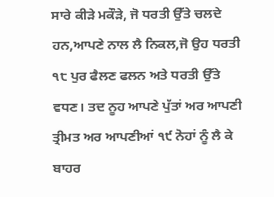ਸਾਰੇ ਕੀੜੇ ਮਕੌੜੇ, ਜੋ ਧਰਤੀ ਉੱਤੇ ਚਲਦੇ ਹਨ,ਆਪਣੇ ਨਾਲ ਲੈ ਨਿਕਲ,ਜੋ ਉਹ ਧਰਤੀ ੧੮ ਪੁਰ ਫੈਲਣ ਫਲਨ ਅਤੇ ਧਰਤੀ ਉੱਤੇ ਵਧਣ। ਤਦ ਨੂਹ ਆਪਣੇ ਪੁੱਤਾਂ ਅਰ ਆਪਣੀ ਤ੍ਰੀਮਤ ਅਰ ਆਪਣੀਆਂ ੧੯ ਨੋਹਾਂ ਨੂੰ ਲੈ ਕੇ ਬਾਹਰ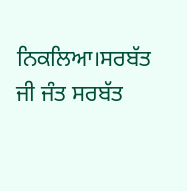ਨਿਕਲਿਆ।ਸਰਬੱਤ ਜੀ ਜੰਤ ਸਰਬੱਤ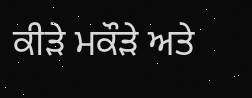ਕੀੜੇ ਮਕੌੜੇ ਅਤੇ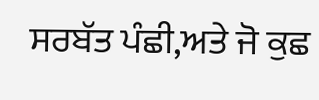ਸਰਬੱਤ ਪੰਛੀ,ਅਤੇ ਜੋ ਕੁਛ